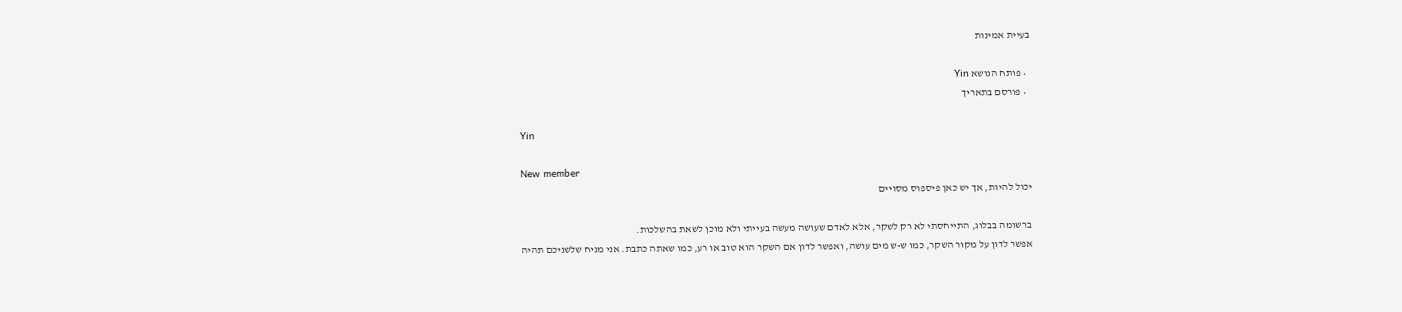בעיית אמינות

  • פותח הנושא Yin
  • פורסם בתאריך

Yin

New member
יכול להיות, אך יש כאן פיספוס מסויים

ברשומה בבלוג, התייחסתי לא רק לשקר, אלא לאדם שעושה מעשה בעייתי ולא מוכן לשאת בהשלכות.
אפשר לדון על מקור השקר, כמו ש-ש מים עושה, ואפשר לדון אם השקר הוא טוב או רע, כמו שאתה כתבת. אני מניח שלשניכם תהיה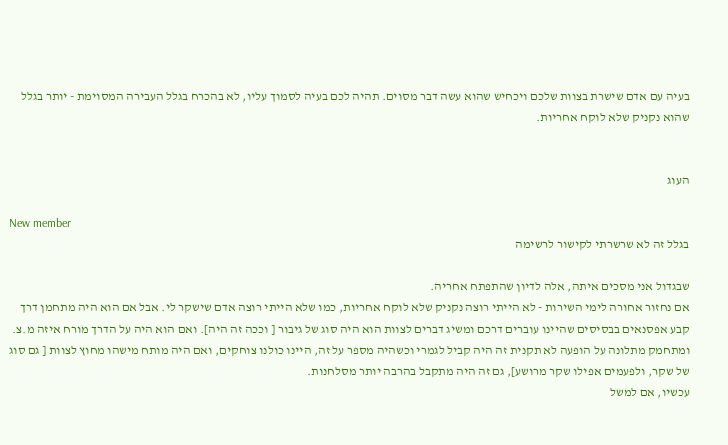בעיה עם אדם שישרת בצוות שלכם ויכחיש שהוא עשה דבר מסוים. תהיה לכם בעיה לסמוך עליו, לא בהכרח בגלל העבירה המסוימת - יותר בגלל שהוא נקניק שלא לוקח אחריות.


העוג

New member
בגלל זה לא שרשרתי לקישור לרשימה

שבגדול אני מסכים איתה, אלה לדיון שהתפתח אחריה.
אם נחזור אחורה לימי השירות - לא הייתי רוצה נקניק שלא לוקח אחריות, כמו שלא הייתי רוצה אדם שישקר לי. אבל אם הוא היה מתחמן דרך קבע אפסנאים בבסיסים שהיינו עוברים דרכם ומשיג דברים לצוות הוא היה סוג של גיבור [ וככה זה היה]. ואם הוא היה על הדרך מורח איזה מ.צ. ומתחמק מתלונה על הופעה לא תקנית זה היה קביל לגמרי וכשהיה מספר על זה, היינו כולנו צוחקים, ואם היה מותח מישהו מחוץ לצוות [ גם סוג של שקר, ולפעמים אפילו שקר מרושע], גם זה היה מתקבל בהרבה יותר מסלחנות.
עכשיו, אם למשל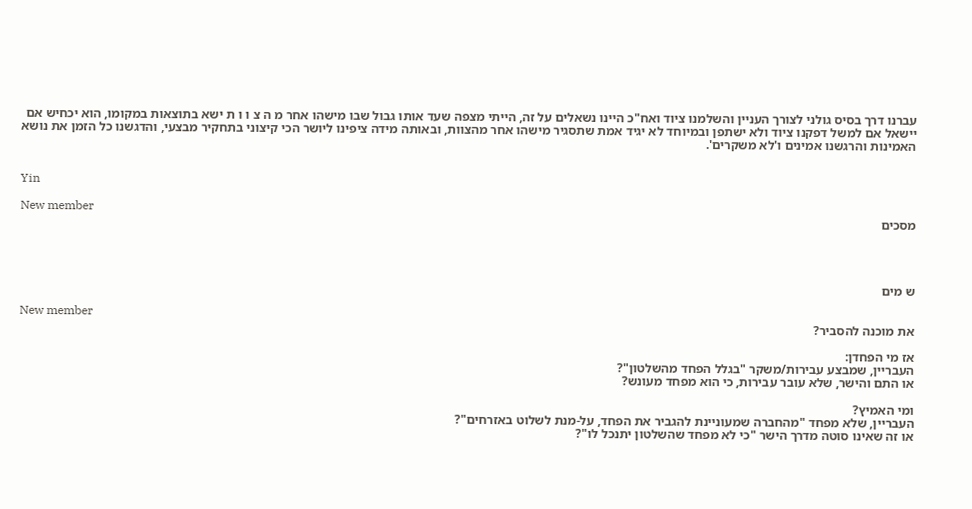עברנו דרך בסיס גולני לצורך העניין והשלמנו ציוד ואח"כ היינו נשאלים על זה, הייתי מצפה שעד אותו גבול שבו מישהו אחר מ ה צ ו ו ת ישא בתוצאות במקומו, הוא יכחיש אם יישאל אם למשל דפקנו ציוד ולא ישתפן ובמיוחד לא יגיד אמת שתסגיר מישהו אחר מהצוות, ובאותה מידה ציפינו ליושר הכי קיצוני בתחקיר מבצעי, והדגשנו כל הזמן את נושא האמינות והרגשנו אמינים ו'לא משקרים'.


Yin

New member
מסכים




ש מים

New member
את מוכנה להסביר?

אז מי הפחדן:
העבריין, שמבצע עבירות/משקר "בגלל הפחד מהשלטון"?
או התם והישר, שלא עובר עבירות, כי הוא מפחד מעונש?

ומי האמיץ?
העבריין, שלא מפחד "מהחברה שמעוניינת להגביר את הפחד, על-מנת לשלוט באזרחים"?
או זה שאינו סוטה מדרך הישר "כי לא מפחד שהשלטון יתנכל לו"?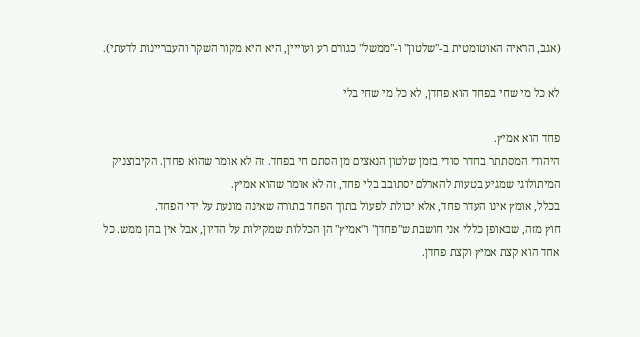(אגב, הראיה האוטומטית ב-"שלטון" ו-"ממשל" כגורם רע ועוייין, היא היא מקור השקר והעבריינות לדעתי).

לא כל מי שחי בפחד הוא פחדן, לא כל מי שחי בלי

פחד הוא אמיץ.
היהודי המסתתר בחדר סודי בזמן שלטון הנאצים מן הסתם חי בפחד. זה לא אומר שהוא פחדן. הקיבוצניק המיתולוגי שמגיע בטעות להארלם יסתובב בלי פחד, זה לא אומר שהוא אמיץ.
בכלל, אומץ אינו העדר פחד, אלא יכולת לפעול בתוך הפחד בתורה שאינה מונעת על ידי הפחד.
חוץ מזה, שבאופן כללי אני חושבת ש"פחדן" ו"אמיץ" הן הכללות שמקילות על הדיון, אבל אין בהן ממש. כל אחד הוא קצת אמיץ וקצת פחדן.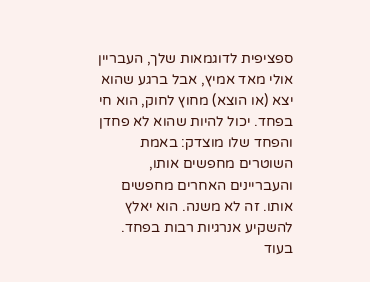ספציפית לדוגמאות שלך, העבריין אולי מאד אמיץ, אבל ברגע שהוא יצא (או הוצא) מחוץ לחוק, הוא חי בפחד. יכול להיות שהוא לא פחדן והפחד שלו מוצדק: באמת השוטרים מחפשים אותו, והעבריינים האחרים מחפשים אותו. זה לא משנה. הוא יאלץ להשקיע אנרגיות רבות בפחד. בעוד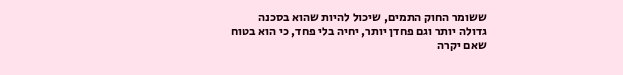ששומר החוק התמים, שיכול להיות שהוא בסכנה גדולה יותר וגם פחדן יותר, יחיה בלי פחד, כי הוא בטוח שאם יקרה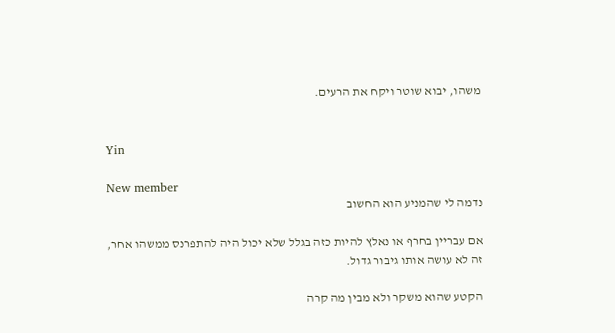משהו, יבוא שוטר ויקח את הרעים.


Yin

New member
נדמה לי שהמניע הוא החשוב

אם עבריין בחרף או נאלץ להיות כזה בגלל שלא יכול היה להתפרנס ממשהו אחר, זה לא עושה אותו גיבור גדול.

הקטע שהוא משקר ולא מבין מה קרה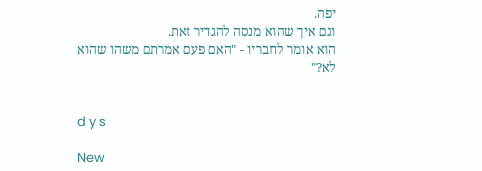יפה.
וגם איך שהוא מנסה להגדיר זאת.
הוא אומר לחבריו - "האם פעם אמרתם משהו שהוא לא?"


d y s

New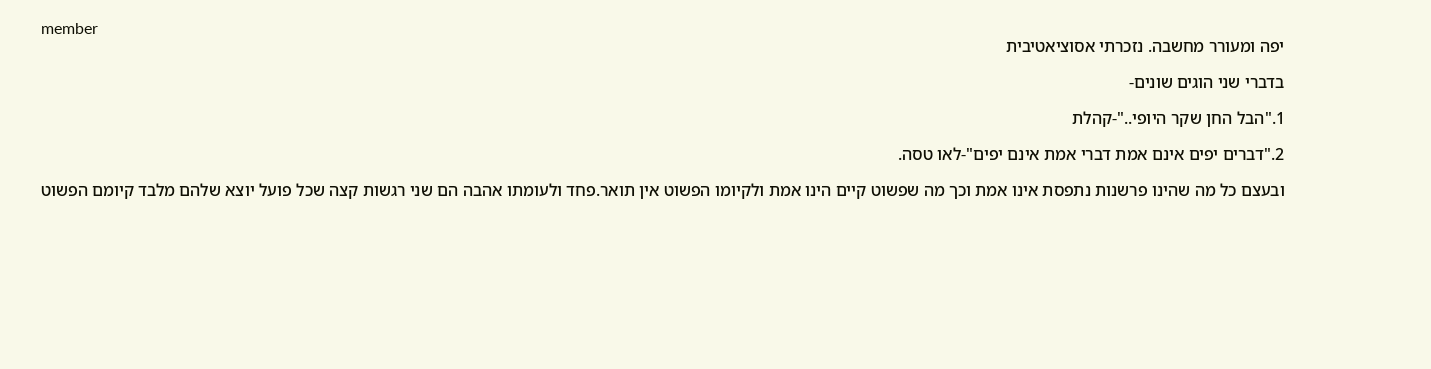member
יפה ומעורר מחשבה. נזכרתי אסוציאטיבית

בדברי שני הוגים שונים-

1."הבל החן שקר היופי.."-קהלת

2."דברים יפים אינם אמת דברי אמת אינם יפים"-לאו טסה.

ובעצם כל מה שהינו פרשנות נתפסת אינו אמת וכך מה שפשוט קיים הינו אמת ולקיומו הפשוט אין תואר.פחד ולעומתו אהבה הם שני רגשות קצה שכל פועל יוצא שלהם מלבד קיומם הפשוט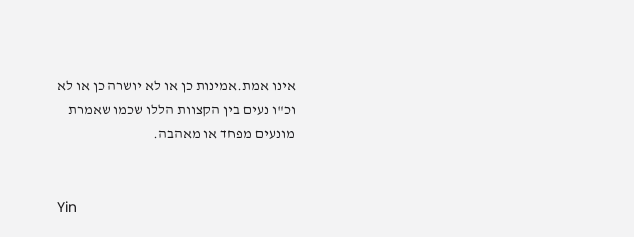אינו אמת.אמינות כן או לא יושרה כן או לא וכ"ו נעים בין הקצוות הללו שכמו שאמרת מונעים מפחד או מאהבה.


Yin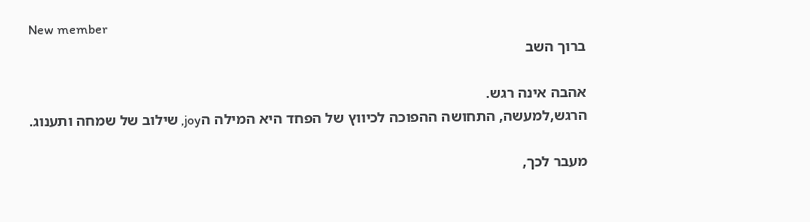New member
ברוך השב

אהבה אינה רגש.
הרגש,למעשה, התחושה ההפוכה לכיווץ של הפחד היא המילה הjoy, שילוב של שמחה ותענוג.

מעבר לכך,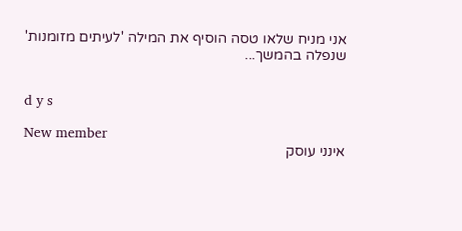אני מניח שלאו טסה הוסיף את המילה 'לעיתים מזומנות' שנפלה בהמשך...


d y s

New member
אינני עוסק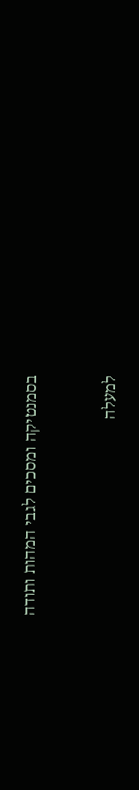בסמנטיקה ומסכים לגבי המהות ותודה


למעלה